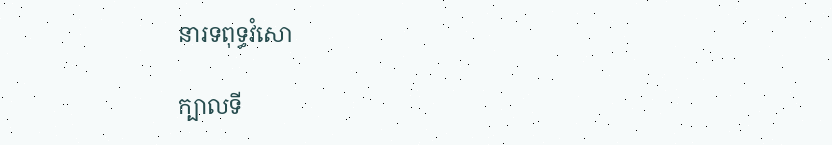នារទពុទ្ធវំសោ

ក្បាលទី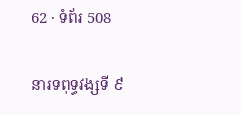62 · ទំព័រ 508

នារទពុទ្ធវង្សទី ៩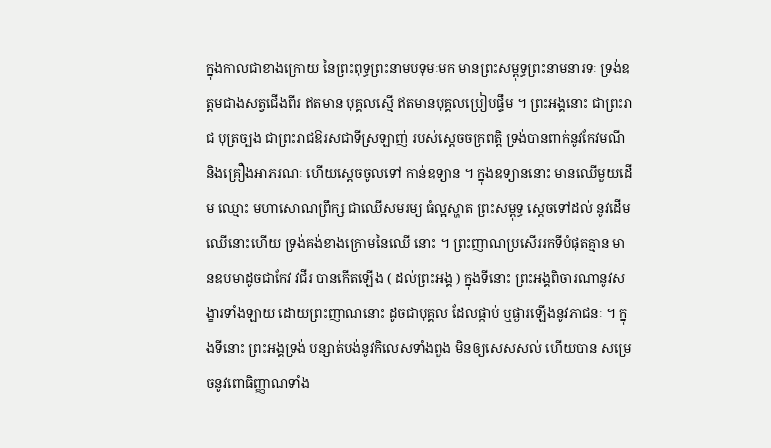ក្នុងកាលជាខាងក្រោយ នៃព្រះពុទ្ធព្រះនាមបទុមៈមក មានព្រះសម្ពុទ្ធព្រះនាមនារទៈ ទ្រង់ឧត្តមជាងសត្វជើងពីរ ឥតមាន បុគ្គលស្មើ ឥតមានបុគ្គលប្រៀបផ្ទឹម ។ ព្រះអង្គនោះ ជាព្រះរាជ បុត្រច្បង ជាព្រះរាជឱរសជាទីស្រឡាញ់ របស់ស្តេចចក្រពត្តិ ទ្រង់បានពាក់នូវកែវមណី និងគ្រឿងអាភរណៈ ហើយស្តេចចូលទៅ កាន់ឧទ្យាន ។ ក្នុងឧទ្យាននោះ មានឈើមួយដើម ឈ្មោះ មហាសោណព្រឹក្ស ជាឈើសមរម្យ ធំល្អស្ហាត ព្រះសម្ពុទ្ធ ស្តេចទៅដល់ នូវដើមឈើនោះហើយ ទ្រង់គង់ខាងក្រោមនៃឈើ នោះ ។ ព្រះញាណប្រសើររកទីបំផុតគ្មាន មានឧបមាដូចជាកែវ វជីរ បានកើតឡើង ( ដល់ព្រះអង្គ ) ក្នុងទីនោះ ព្រះអង្គពិចារណានូវសង្ខារទាំងឡាយ ដោយព្រះញាណនោះ ដូចជាបុគ្គល ដែលផ្កាប់ ឬផ្ងារឡើងនូវភាជនៈ ។ ក្នុងទីនោះ ព្រះអង្គទ្រង់ បន្សាត់បង់នូវកិលេសទាំងពួង មិនឲ្យសេសសល់ ហើយបាន សម្រេចនូវពោធិញ្ញាណទាំង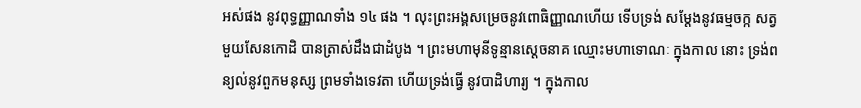អស់ផង នូវពុទ្ធញ្ញាណទាំង ១៤ ផង ។ លុះព្រះអង្គសម្រេចនូវពោធិញ្ញាណហើយ ទើបទ្រង់ សម្តែងនូវធម្មចក្ក សត្វមួយសែនកោដិ បានត្រាស់ដឹងជាដំបូង ។ ព្រះមហាមុនីទូន្មានស្តេចនាគ ឈ្មោះមហាទោណៈ ក្នុងកាល នោះ ទ្រង់ពន្យល់នូវពួកមនុស្ស ព្រមទាំងទេវតា ហើយទ្រង់ធ្វើ នូវបាដិហារ្យ ។ ក្នុងកាល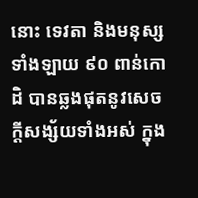នោះ ទេវតា និងមនុស្សទាំងឡាយ ៩០ ពាន់កោដិ បានឆ្លងផុតនូវសេចក្តីសង្ស័យទាំងអស់ ក្នុង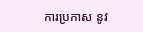ការប្រកាស នូវ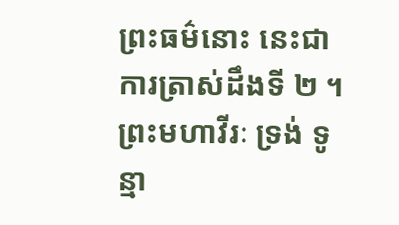ព្រះធម៌នោះ នេះជាការត្រាស់ដឹងទី ២ ។ ព្រះមហាវីរៈ ទ្រង់ ទូន្មា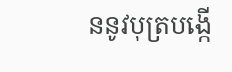ននូវបុត្របង្កើ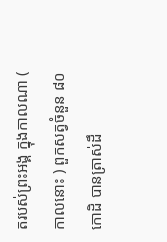តរបស់ព្រះអង្គ ក្នុងកាលណា ( កាលនោះ ) ពួកសត្វចំនួន ៨០ កោដិ បានត្រាស់ដឹ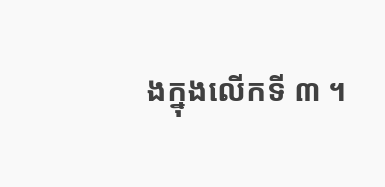ងក្នុងលើកទី ៣ ។